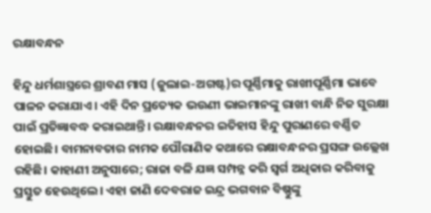ରକ୍ଷାବନ୍ଧନ

ହିନ୍ଦୁ ଧର୍ମଶାସ୍ତ୍ରରେ ଶ୍ରାବଣ ମାସ (ଜୁଲାଇ-ଅଗଷ୍ଟ)ର ପୂର୍ଣ୍ଣିମାକୁ ରାଖୀପୂର୍ଣ୍ଣିମା ଭାବେ ପାଳନ କରାଯାଏ। ଏହି ଦିନ ପ୍ରତ୍ୟେକ ଭଉଣୀ ଭାଇମାନଙ୍କୁ ରାଖୀ ବାନ୍ଧି ନିଜ ସୁରକ୍ଷା ପାଇଁ ପ୍ରତିଜ୍ଞାବଦ୍ଧ କରାଇଥାନ୍ତି। ରକ୍ଷାବନ୍ଧନର ଇତିହାସ ହିନ୍ଦୁ ପୁରାଣରେ ବର୍ଣ୍ଣିତ ହୋଇଛି। ବାମନାବତାର ନାମକ ପୌରାଣିକ କଥାରେ ରକ୍ଷାବନ୍ଧନର ପ୍ରସଙ୍ଗ ଉଲ୍ଲେଖ ରହିଛି। କାହାଣୀ ଅନୁସାରେ; ରାଜା ବଳି ଯଜ୍ଞ ସମ୍ପନ୍ନ କରି ସ୍ବର୍ଗ ଅଧିକାର କରିବାକୁ ପ୍ରସ୍ତୁତ ହେଉଥିଲେ। ଏହା ଜାଣି ଦେବରାଜ ଇନ୍ଦ୍ର ଭଗବାନ ବିଷ୍ଣୁଙ୍କୁ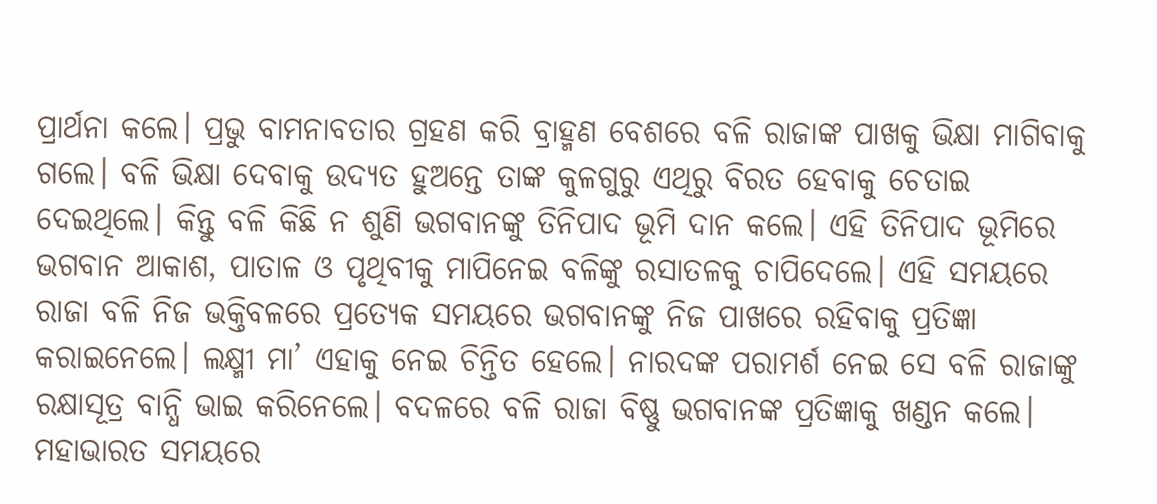ପ୍ରାର୍ଥନା କଲେ। ପ୍ରଭୁ ବାମନାବତାର ଗ୍ରହଣ କରି ବ୍ରାହ୍ମଣ ବେଶରେ ବଳି ରାଜାଙ୍କ ପାଖକୁ ଭିକ୍ଷା ମାଗିବାକୁ ଗଲେ। ବଳି ଭିକ୍ଷା ଦେବାକୁ ଉଦ୍ୟତ ହୁଅନ୍ତେ ତାଙ୍କ କୁଳଗୁରୁ ଏଥିରୁ ବିରତ ହେବାକୁ ଚେତାଇ ଦେଇଥିଲେ। କିନ୍ତୁ ବଳି କିଛି ନ ଶୁଣି ଭଗବାନଙ୍କୁ ତିନିପାଦ ଭୂମି ଦାନ କଲେ। ଏହି ତିନିପାଦ ଭୂମିରେ ଭଗବାନ ଆକାଶ, ପାତାଳ ଓ ପୃଥିବୀକୁ ମାପିନେଇ ବଳିଙ୍କୁ ରସାତଳକୁ ଚାପିଦେଲେ। ଏହି ସମୟରେ ରାଜା ବଳି ନିଜ ଭକ୍ତିବଳରେ ପ୍ରତ୍ୟେକ ସମୟରେ ଭଗବାନଙ୍କୁ ନିଜ ପାଖରେ ରହିବାକୁ ପ୍ରତିଜ୍ଞା କରାଇନେଲେ। ଲକ୍ଷ୍ମୀ ମା’ ଏହାକୁ ନେଇ ଚିନ୍ତିତ ହେଲେ। ନାରଦଙ୍କ ପରାମର୍ଶ ନେଇ ସେ ବଳି ରାଜାଙ୍କୁ ରକ୍ଷାସୂତ୍ର ବାନ୍ଧି ଭାଇ କରିନେଲେ। ବଦଳରେ ବଳି ରାଜା ବିଷ୍ଣୁ ଭଗବାନଙ୍କ ପ୍ରତିଜ୍ଞାକୁ ଖଣ୍ଡନ କଲେ।
ମହାଭାରତ ସମୟରେ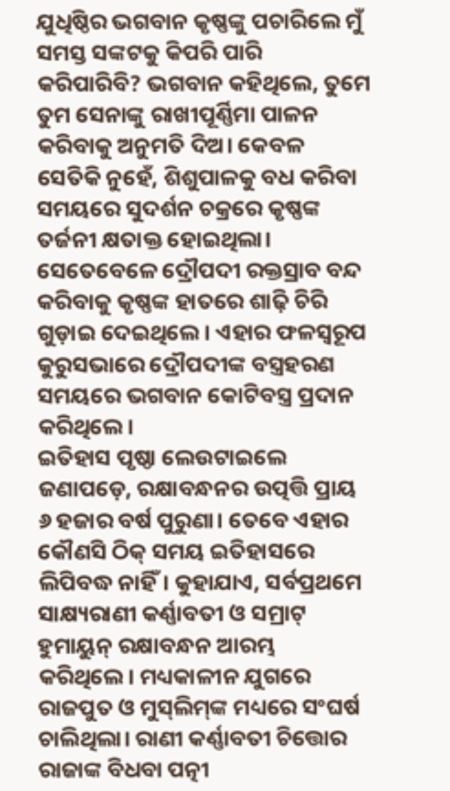ଯୁଧିଷ୍ଠିର ଭଗବାନ କୃଷ୍ଣଙ୍କୁ ପଚାରିଲେ ମୁଁ ସମସ୍ତ ସଙ୍କଟକୁ କିପରି ପାରି କରିପାରିବି? ଭଗବାନ କହିଥିଲେ, ତୁମେ ତୁମ ସେନାଙ୍କୁ ରାଖୀପୂର୍ଣ୍ଣିମା ପାଳନ କରିବାକୁ ଅନୁମତି ଦିଅ। କେବଳ ସେତିକି ନୁହେଁ, ଶିଶୁପାଳକୁ ବଧ କରିବା ସମୟରେ ସୁଦର୍ଶନ ଚକ୍ରରେ କୃଷ୍ଣଙ୍କ ତର୍ଜନୀ କ୍ଷତାକ୍ତ ହୋଇଥିଲା। ସେତେବେଳେ ଦ୍ରୌପଦୀ ରକ୍ତସ୍ରାବ ବନ୍ଦ କରିବାକୁ କୃଷ୍ଣଙ୍କ ହାତରେ ଶାଢ଼ି ଚିରି ଗୁଡ଼ାଇ ଦେଇଥିଲେ। ଏହାର ଫଳସ୍ବରୂପ କୁରୁସଭାରେ ଦ୍ରୌପଦୀଙ୍କ ବସ୍ତ୍ରହରଣ ସମୟରେ ଭଗବାନ କୋଟିବସ୍ତ୍ର ପ୍ରଦାନ କରିଥିଲେ।
ଇତିହାସ ପୃଷ୍ଠା ଲେଉଟାଇଲେ ଜଣାପଡ଼େ, ରକ୍ଷାବନ୍ଧନର ଉତ୍ପତ୍ତି ପ୍ରାୟ ୬ ହଜାର ବର୍ଷ ପୁରୁଣା। ତେବେ ଏହାର କୌଣସି ଠିକ୍‌ ସମୟ ଇତିହାସରେ ଲିପିବଦ୍ଧ ନାହିଁ। କୁହାଯାଏ, ସର୍ବପ୍ରଥମେ ସାକ୍ଷ୍ୟରାଣୀ କର୍ଣ୍ଣାବତୀ ଓ ସମ୍ରାଟ୍‌ ହୁମାୟୁନ୍‌ ରକ୍ଷାବନ୍ଧନ ଆରମ୍ଭ କରିଥିଲେ। ମଧ୍ୟକାଳୀନ ଯୁଗରେ ରାଜପୁତ ଓ ମୁସ୍‌ଲିମ୍‌ଙ୍କ ମଧ୍ୟରେ ସଂଘର୍ଷ ଚାଲିଥିଲା। ରାଣୀ କର୍ଣ୍ଣାବତୀ ଚିତ୍ତୋର ରାଜାଙ୍କ ବିଧବା ପତ୍ନୀ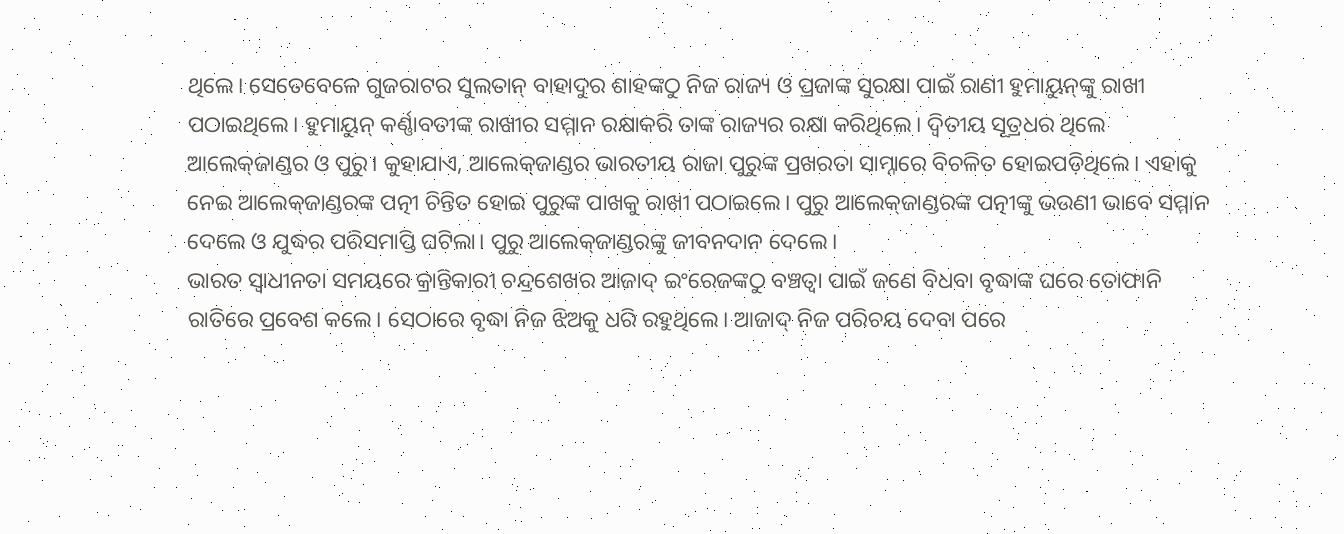ଥିଲେ। ସେତେବେଳେ ଗୁଜରାଟର ସୁଲତାନ୍‌ ବାହାଦୁର ଶାହଙ୍କଠୁ ନିଜ ରାଜ୍ୟ ଓ ପ୍ରଜାଙ୍କ ସୁରକ୍ଷା ପାଇଁ ରାଣୀ ହୁମାୟୁନ୍‌ଙ୍କୁ ରାଖୀ ପଠାଇଥିଲେ। ହୁମାୟୁନ୍‌ କର୍ଣ୍ଣାବତୀଙ୍କ ରାଖୀର ସମ୍ମାନ ରକ୍ଷାକରି ତାଙ୍କ ରାଜ୍ୟର ରକ୍ଷା କରିଥିଲେ। ଦ୍ୱିତୀୟ ସୂତ୍ରଧର ଥିଲେ ଆଲେକ୍‌ଜାଣ୍ଡର ଓ ପୁରୁ। କୁହାଯାଏ, ଆଲେକ୍‌ଜାଣ୍ଡର ଭାରତୀୟ ରାଜା ପୁରୁଙ୍କ ପ୍ରଖରତା ସାମ୍ନାରେ ବିଚଳିତ ହୋଇପଡ଼ିଥିଲେ। ଏହାକୁ ନେଇ ଆଲେକ୍‌ଜାଣ୍ଡରଙ୍କ ପତ୍ନୀ ଚିନ୍ତିତ ହୋଇ ପୁରୁଙ୍କ ପାଖକୁ ରାଖୀ ପଠାଇଲେ। ପୁରୁ ଆଲେକ୍‌ଜାଣ୍ଡରଙ୍କ ପତ୍ନୀଙ୍କୁ ଭଉଣୀ ଭାବେ ସମ୍ମାନ ଦେଲେ ଓ ଯୁଦ୍ଧର ପରିସମାପ୍ତି ଘଟିଲା। ପୁରୁ ଆଲେକ୍‌ଜାଣ୍ଡରଙ୍କୁ ଜୀବନଦାନ ଦେଲେ।
ଭାରତ ସ୍ବାଧୀନତା ସମୟରେ କ୍ରାନ୍ତିକାରୀ ଚନ୍ଦ୍ରଶେଖର ଆଜାଦ୍‌ ଇଂରେଜଙ୍କଠୁ ବଞ୍ଚତ୍ବା ପାଇଁ ଜଣେ ବିଧବା ବୃଦ୍ଧାଙ୍କ ଘରେ ତୋଫାନି ରାତିରେ ପ୍ରବେଶ କଲେ। ସେଠାରେ ବୃଦ୍ଧା ନିଜ ଝିଅକୁ ଧରି ରହୁଥିଲେ। ଆଜାଦ୍‌ ନିଜ ପରିଚୟ ଦେବା ପରେ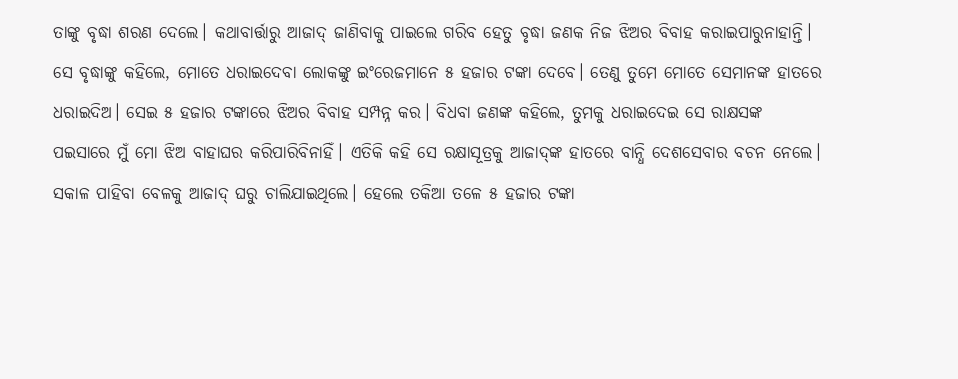ତାଙ୍କୁ ବୃଦ୍ଧା ଶରଣ ଦେଲେ। କଥାବାର୍ତ୍ତାରୁ ଆଜାଦ୍‌ ଜାଣିବାକୁ ପାଇଲେ ଗରିବ ହେତୁ ବୃଦ୍ଧା ଜଣକ ନିଜ ଝିଅର ବିବାହ କରାଇପାରୁନାହାନ୍ତି। ସେ ବୃଦ୍ଧାଙ୍କୁ କହିଲେ, ମୋତେ ଧରାଇଦେବା ଲୋକଙ୍କୁ ଇଂରେଜମାନେ ୫ ହଜାର ଟଙ୍କା ଦେବେ। ତେଣୁ ତୁମେ ମୋତେ ସେମାନଙ୍କ ହାତରେ ଧରାଇଦିଅ। ସେଇ ୫ ହଜାର ଟଙ୍କାରେ ଝିଅର ବିବାହ ସମ୍ପନ୍ନ କର। ବିଧବା ଜଣଙ୍କ କହିଲେ, ତୁମକୁ ଧରାଇଦେଇ ସେ ରାକ୍ଷସଙ୍କ ପଇସାରେ ମୁଁ ମୋ ଝିଅ ବାହାଘର କରିପାରିବିନାହିଁ। ଏତିକି କହି ସେ ରକ୍ଷାସୂତ୍ରକୁ ଆଜାଦ୍‌ଙ୍କ ହାତରେ ବାନ୍ଧି ଦେଶସେବାର ବଚନ ନେଲେ। ସକାଳ ପାହିବା ବେଳକୁ ଆଜାଦ୍‌ ଘରୁ ଚାଲିଯାଇଥିଲେ। ହେଲେ ତକିଆ ତଳେ ୫ ହଜାର ଟଙ୍କା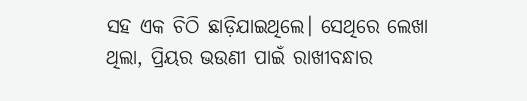ସହ ଏକ ଚିଠି ଛାଡ଼ିଯାଇଥିଲେ। ସେଥିରେ ଲେଖା ଥିଲା, ପ୍ରିୟର ଭଉଣୀ ପାଇଁ ରାଖୀବନ୍ଧାର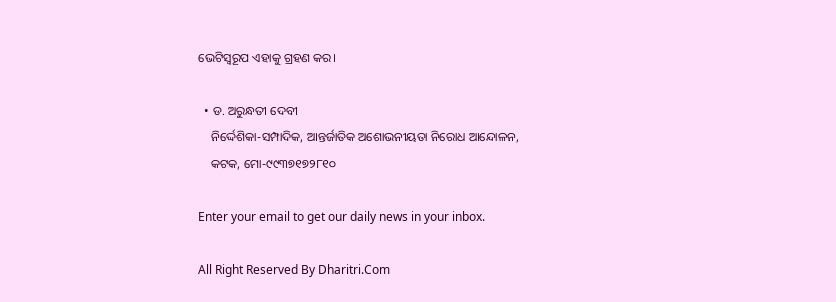ଭେଟିସ୍ବରୂପ ଏହାକୁ ଗ୍ରହଣ କର।

  • ଡ. ଅରୁନ୍ଧତୀ ଦେବୀ
    ନିର୍ଦ୍ଦେଶିକା-ସମ୍ପାଦିକ, ଆନ୍ତର୍ଜାତିକ ଅଶୋଭନୀୟତା ନିରୋଧ ଆନ୍ଦୋଳନ,
    କଟକ, ମୋ-୯୯୩୭୧୭୨୮୧୦

Enter your email to get our daily news in your inbox.

All Right Reserved By Dharitri.Com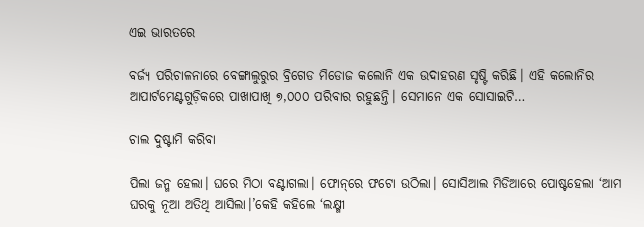ଏଇ ଭାରତରେ

ବର୍ଜ୍ୟ ପରିଚାଳନାରେ ବେଙ୍ଗାଲୁରୁର ବ୍ରିଗେଡ ମିଡୋଜ କଲୋନି ଏକ ଉଦାହରଣ ସୃଷ୍ଟି କରିଛି। ଏହି କଲୋନିର ଆପାର୍ଟମେଣ୍ଟଗୁଡ଼ିକରେ ପାଖାପାଖି ୭,୦୦୦ ପରିବାର ରହୁଛନ୍ତି। ସେମାନେ ଏକ ସୋସାଇଟି…

ଚାଲ ଦୁଷ୍ଟାମି କରିବା

ପିଲା ଜନ୍ମ ହେଲା। ଘରେ ମିଠା ବଣ୍ଟାଗଲା। ଫୋନ୍‌ରେ ଫଟୋ ଉଠିଲା। ସୋସିଆଲ ମିଡିଆରେ ପୋଷ୍ଟହେଲା ‘ଆମ ଘରକୁ ନୂଆ ଅତିଥି ଆସିଲା।’କେହି କହିଲେ ‘ଲକ୍ଷ୍ମୀ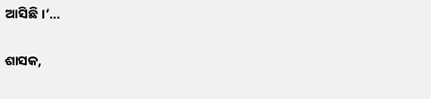ଆସିଛି।’…

ଶାସକ,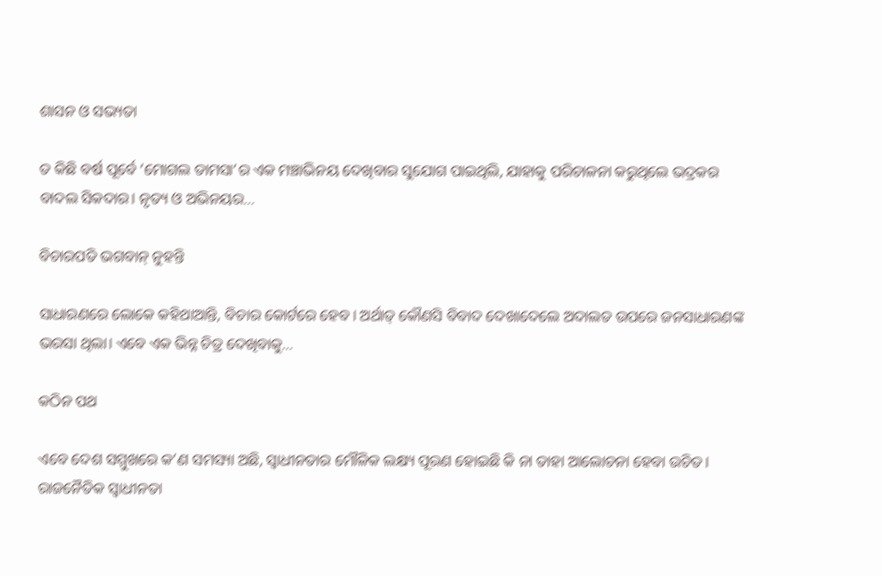ଶାସନ ଓ ସଭ୍ୟତା

ତ କିଛି ବର୍ଷ ପୂର୍ବେ ‘ମୋଗଲ ତାମସା’ର ଏକ ମଞ୍ଚାଭିନୟ ଦେଖିବାର ସୁଯୋଗ ପାଇଥିଲି, ଯାହାକୁ ପରିଚାଳନା କରୁଥିଲେ ଭଦ୍ରକର ବାଦଲ ସିକଦାର। ନୃତ୍ୟ ଓ ଅଭିନୟର…

ବିଚାରପତି ଭଗବାନ୍‌ ନୁହନ୍ତି

ସାଧାରଣରେ ଲୋକେ କହିଥାଆନ୍ତି, ବିଚାର କୋର୍ଟରେ ହେବ। ଅର୍ଥାତ୍‌ କୌଣସି ବିବାଦ ଦେଖାଦେଲେ ଅଦାଲତ ଉପରେ ଜନସାଧାରଣଙ୍କ ଭରସା ଥିଲା। ଏବେ ଏକ ଭିନ୍ନ ଚିତ୍ର ଦେଖିବାକୁ…

କଠିନ ପଥ

ଏବେ ଦେଶ ସମ୍ମୁଖରେ କ’ଣ ସମସ୍ୟା ଅଛି, ସ୍ୱାଧୀନତାର ମୌଳିକ ଲକ୍ଷ୍ୟ ପୂରଣ ହୋଇଛି କି ନା ତାହା ଆଲୋଚନା ହେବା ଉଚିତ। ରାଜନୈତିକ ସ୍ୱାଧୀନତା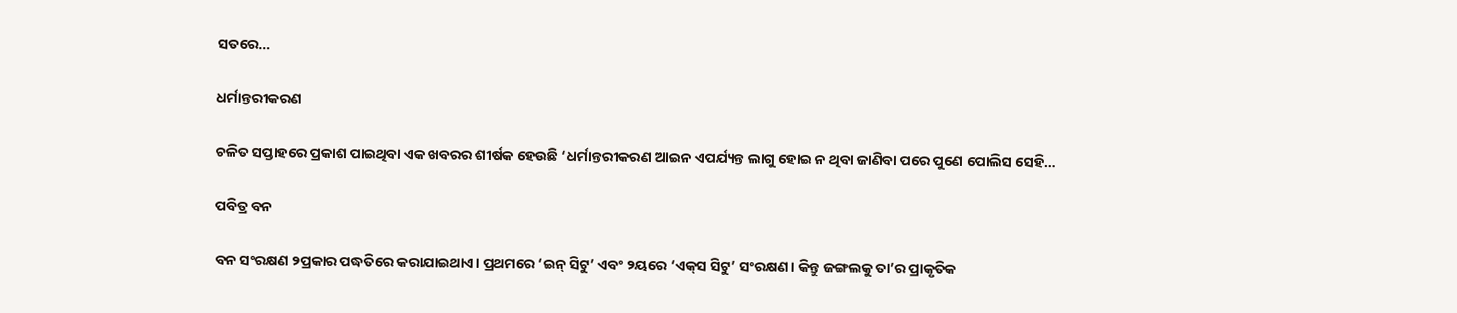ସତରେ…

ଧର୍ମାନ୍ତରୀକରଣ

ଚଳିତ ସପ୍ତାହରେ ପ୍ରକାଶ ପାଇଥିବା ଏକ ଖବରର ଶୀର୍ଷକ ହେଉଛି ‘ଧର୍ମାନ୍ତରୀକରଣ ଆଇନ ଏପର୍ଯ୍ୟନ୍ତ ଲାଗୁ ହୋଇ ନ ଥିବା ଜାଣିବା ପରେ ପୁଣେ ପୋଲିସ ସେହି…

ପବିତ୍ର ବନ

ବନ ସଂରକ୍ଷଣ ୨ପ୍ରକାର ପଦ୍ଧତିରେ କରାଯାଇଥାଏ। ପ୍ରଥମରେ ‘ଇନ୍‌ ସିଟୁ’ ଏବଂ ୨ୟରେ ‘ଏକ୍‌ସ ସିଟୁ’ ସଂରକ୍ଷଣ। କିନ୍ତୁ ଜଙ୍ଗଲକୁ ତା’ର ପ୍ରାକୃତିକ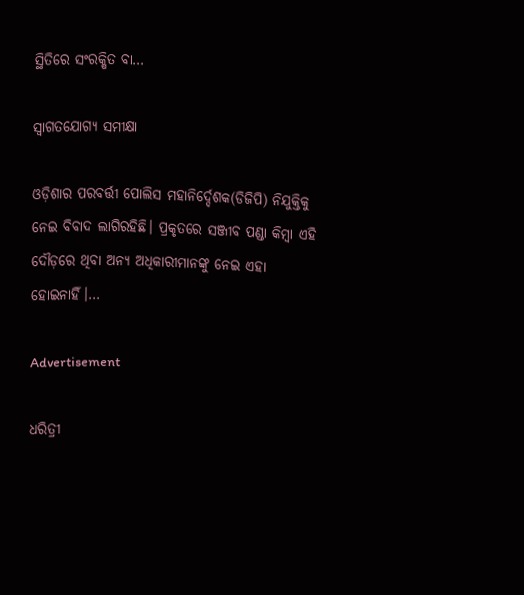ସ୍ଥିତିରେ ସଂରକ୍ଷିତ ବା…

ସ୍ବାଗତଯୋଗ୍ୟ ସମୀକ୍ଷା

ଓଡ଼ିଶାର ପରବର୍ତ୍ତୀ ପୋଲିସ ମହାନିର୍ଦ୍ଦେଶକ(ଡିଜିପି) ନିଯୁକ୍ତିକୁ ନେଇ ବିବାଦ ଲାଗିରହିଛି। ପ୍ରକୃତରେ ସଞ୍ଜୀବ ପଣ୍ଡା କିମ୍ବା ଏହି ଦୌଡ଼ରେ ଥିବା ଅନ୍ୟ ଅଧିକାରୀମାନଙ୍କୁ ନେଇ ଏହା ହୋଇନାହିଁ।…

Advertisement

ଧରିତ୍ରୀ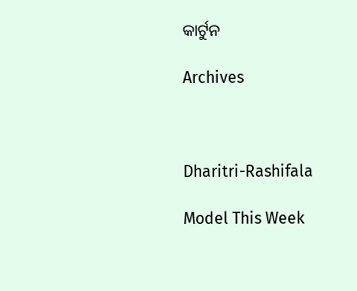କାର୍ଟୁନ

Archives



Dharitri-Rashifala

Model This Week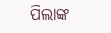ପିଲାଙ୍କ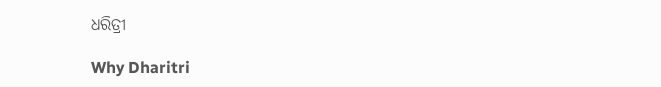ଧରିତ୍ରୀ

Why Dharitri